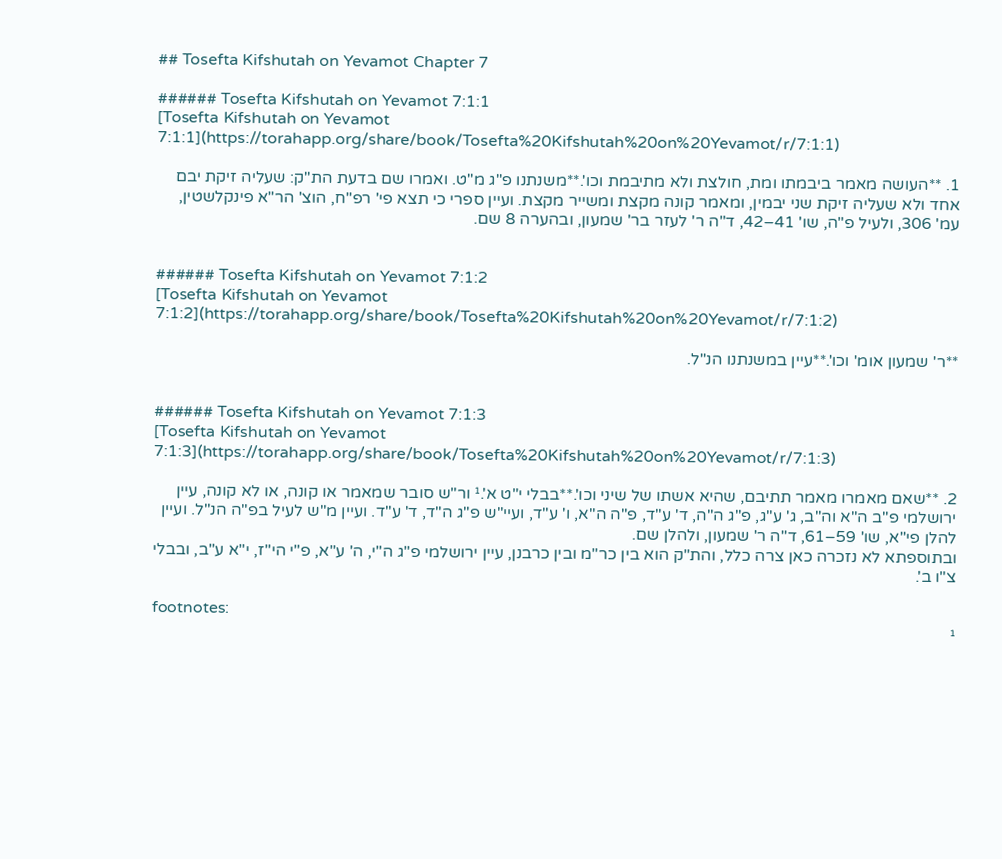## Tosefta Kifshutah on Yevamot Chapter 7

###### Tosefta Kifshutah on Yevamot 7:1:1
[Tosefta Kifshutah on Yevamot 7:1:1](https://torahapp.org/share/book/Tosefta%20Kifshutah%20on%20Yevamot/r/7:1:1)

1. **העושה מאמר ביבמתו ומת, חולצת ולא מתיבמת וכו'.**משנתנו פ"ג מ"ט. ואמרו שם בדעת הת"ק: שעליה זיקת יבם אחד ולא שעליה זיקת שני יבמין, ומאמר קונה מקצת ומשייר מקצת. ועיין ספרי כי תצא פי' רפ"ח, הוצ' הר"א פינקלשטין, עמ' 306, ולעיל פ"ה, שו' 41–42, ד"ה ר' לעזר בר' שמעון, ובהערה 8 שם.


###### Tosefta Kifshutah on Yevamot 7:1:2
[Tosefta Kifshutah on Yevamot 7:1:2](https://torahapp.org/share/book/Tosefta%20Kifshutah%20on%20Yevamot/r/7:1:2)

**ר' שמעון אומ' וכו'.**עיין במשנתנו הנ"ל.


###### Tosefta Kifshutah on Yevamot 7:1:3
[Tosefta Kifshutah on Yevamot 7:1:3](https://torahapp.org/share/book/Tosefta%20Kifshutah%20on%20Yevamot/r/7:1:3)

2. **שאם מאמרו מאמר תתיבם, שהיא אשתו של שיני וכו'.**בבלי י"ט א'.¹ ור"ש סובר שמאמר או קונה, או לא קונה, עיין ירושלמי פ"ב ה"א וה"ב, ג' ע"ג, פ"ג ה"ה, ד' ע"ד, פ"ה ה"א, ו' ע"ד, ועיי"ש פ"ג ה"ד, ד' ע"ד. ועיין מ"ש לעיל בפ"ה הנ"ל. ועיין להלן פי"א, שו' 59–61, ד"ה ר' שמעון, ולהלן שם.
ובתוספתא לא נזכרה כאן צרה כלל, והת"ק הוא בין כר"מ ובין כרבנן, עיין ירושלמי פ"ג ה"י, ה' ע"א, פ"י הי"ז, י"א ע"ב, ובבלי צ"ו ב'.

footnotes:
¹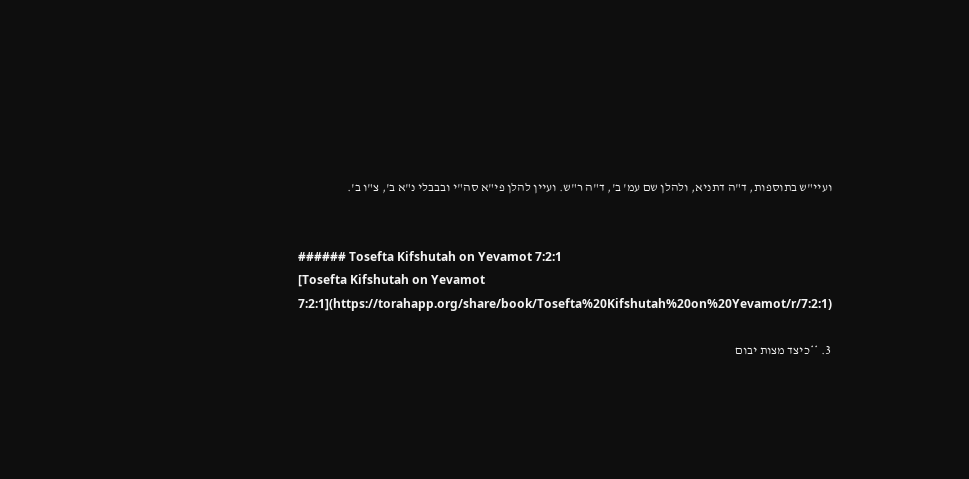ועיי"ש בתוספות, ד"ה דתניא, ולהלן שם עמ' ב', ד"ה ר"ש. ועיין להלן פי"א סה"י ובבבלי נ"א ב', צ"ו ב'.


###### Tosefta Kifshutah on Yevamot 7:2:1
[Tosefta Kifshutah on Yevamot 7:2:1](https://torahapp.org/share/book/Tosefta%20Kifshutah%20on%20Yevamot/r/7:2:1)

3. **כיצד מצות יבום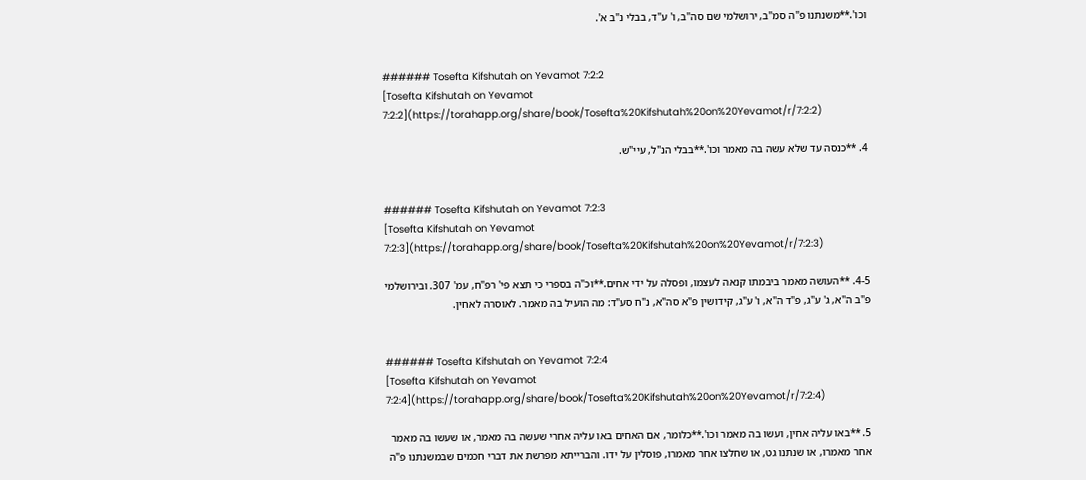וכו'.**משנתנו פ"ה סמ"ב, ירושלמי שם סה"ב, ו' ע"ד, בבלי נ"ב א'.


###### Tosefta Kifshutah on Yevamot 7:2:2
[Tosefta Kifshutah on Yevamot 7:2:2](https://torahapp.org/share/book/Tosefta%20Kifshutah%20on%20Yevamot/r/7:2:2)

4. **כנסה עד שלא עשה בה מאמר וכו'.**בבלי הנ"ל, עיי"ש.


###### Tosefta Kifshutah on Yevamot 7:2:3
[Tosefta Kifshutah on Yevamot 7:2:3](https://torahapp.org/share/book/Tosefta%20Kifshutah%20on%20Yevamot/r/7:2:3)

4-5. **העושה מאמר ביבמתו קנאה לעצמו, ופסלה על ידי אחים.**וכ"ה בספרי כי תצא פי' רפ"ח, עמ' 307. ובירושלמי פ"ב ה"א, ג' ע"ג, פ"ד ה"א, ו' ע"ג, קידושין פ"א סה"א, נ"ח סע"ד: מה הועיל בה מאמר. לאוסרה לאחין.


###### Tosefta Kifshutah on Yevamot 7:2:4
[Tosefta Kifshutah on Yevamot 7:2:4](https://torahapp.org/share/book/Tosefta%20Kifshutah%20on%20Yevamot/r/7:2:4)

5. **באו עליה אחין, ועשו בה מאמר וכו'.**כלומר, אם האחים באו עליה אחרי שעשה בה מאמר, או שעשו בה מאמר אחר מאמרו, או שנתנו גט, או שחלצו אחר מאמרו, פוסלין על ידו. והברייתא מפרשת את דברי חכמים שבמשנתנו פ"ה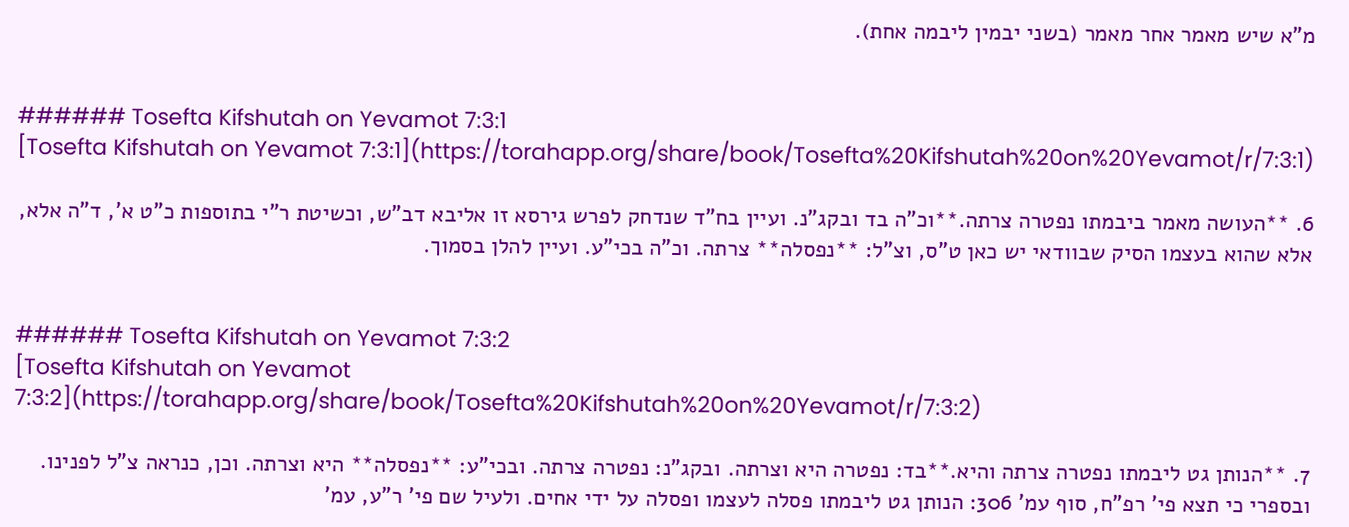מ"א שיש מאמר אחר מאמר (בשני יבמין ליבמה אחת).


###### Tosefta Kifshutah on Yevamot 7:3:1
[Tosefta Kifshutah on Yevamot 7:3:1](https://torahapp.org/share/book/Tosefta%20Kifshutah%20on%20Yevamot/r/7:3:1)

6. **העושה מאמר ביבמתו נפטרה צרתה.**וכ"ה בד ובקג"נ. ועיין בח"ד שנדחק לפרש גירסא זו אליבא דב"ש, וכשיטת ר"י בתוספות כ"ט א', ד"ה אלא, אלא שהוא בעצמו הסיק שבוודאי יש כאן ט"ס, וצ"ל: **נפסלה** צרתה. וכ"ה בכי"ע. ועיין להלן בסמוך.


###### Tosefta Kifshutah on Yevamot 7:3:2
[Tosefta Kifshutah on Yevamot 7:3:2](https://torahapp.org/share/book/Tosefta%20Kifshutah%20on%20Yevamot/r/7:3:2)

7. **הנותן גט ליבמתו נפטרה צרתה והיא.**בד: נפטרה היא וצרתה. ובקג"נ: נפטרה צרתה. ובכי"ע: **נפסלה** היא וצרתה. וכן, כנראה צ"ל לפנינו. ובספרי כי תצא פי' רפ"ח, סוף עמ' 306: הנותן גט ליבמתו פסלה לעצמו ופסלה על ידי אחים. ולעיל שם פי' ר"ע, עמ'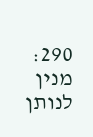290: מנין לנותן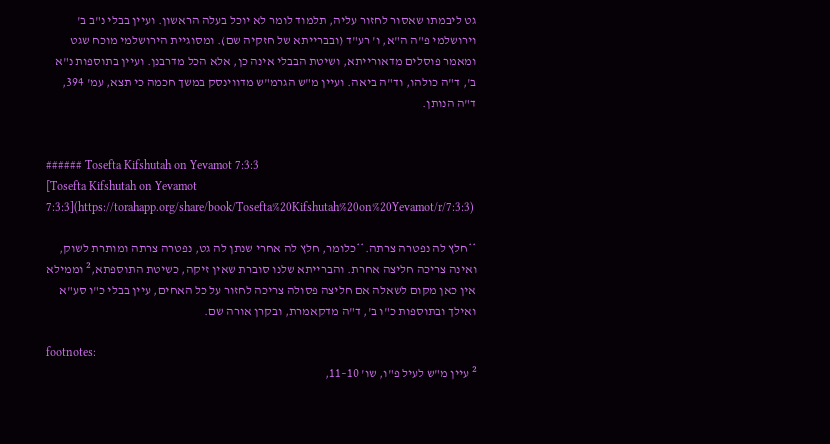גט ליבמתו שאסור לחזור עליה, תלמוד לומר לא יוכל בעלה הראשון. ועיין בבלי נ"ב ב' וירושלמי פ"ה ה"א, ו' רע"ד (ובברייתא של חזקיה שם). ומסוגיית הירושלמי מוכח שגט ומאמר פוסלים מדאורייתא, ושיטת הבבלי אינה כן, אלא הכל מדרבנן. ועיין בתוספות נ"א ב', ד"ה כולהו, וד"ה ביאה. ועיין מ"ש הגרמ"ש מדווינסק במשך חכמה כי תצא, עמ' 394, ד"ה הנותן.


###### Tosefta Kifshutah on Yevamot 7:3:3
[Tosefta Kifshutah on Yevamot 7:3:3](https://torahapp.org/share/book/Tosefta%20Kifshutah%20on%20Yevamot/r/7:3:3)

**חלץ לה נפטרה צרתה.**כלומר, חלץ לה אחרי שנתן לה גט, נפטרה צרתה ומותרת לשוק, ואינה צריכה חליצה אחרת. והברייתא שלנו סוברת שאין זיקה, כשיטת התוספתא,² וממילא אין כאן מקום לשאלה אם חליצה פסולה צריכה לחזור על כל האחים, עיין בבלי כ"ו סע"א ואילך ובתוספות כ"ו ב', ד"ה מדקאמרת, ובקרן אורה שם.

footnotes:
² עיין מ"ש לעיל פ"ו, שו' 10–11,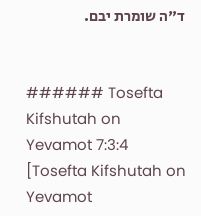ד"ה שומרת יבם.


###### Tosefta Kifshutah on Yevamot 7:3:4
[Tosefta Kifshutah on Yevamot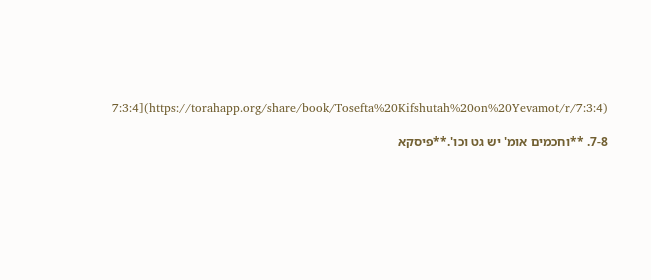7:3:4](https://torahapp.org/share/book/Tosefta%20Kifshutah%20on%20Yevamot/r/7:3:4)

7-8. **וחכמים אומ' יש גט וכו'.**פיסקא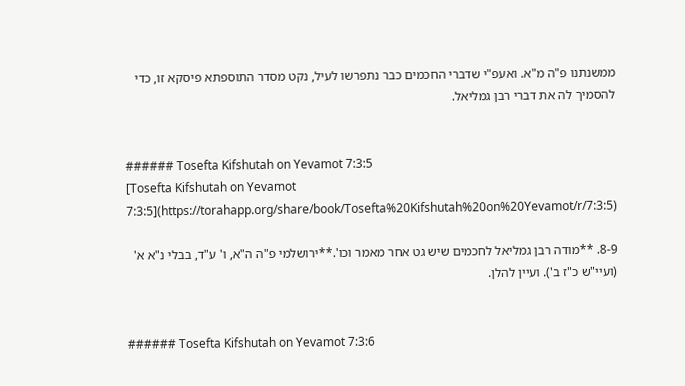ממשנתנו פ"ה מ"א. ואעפ"י שדברי החכמים כבר נתפרשו לעיל, נקט מסדר התוספתא פיסקא זו, כדי להסמיך לה את דברי רבן גמליאל.


###### Tosefta Kifshutah on Yevamot 7:3:5
[Tosefta Kifshutah on Yevamot 7:3:5](https://torahapp.org/share/book/Tosefta%20Kifshutah%20on%20Yevamot/r/7:3:5)

8-9. **מודה רבן גמליאל לחכמים שיש גט אחר מאמר וכו'.**ירושלמי פ"ה ה"א, ו' ע"ד, בבלי נ"א א' (ועיי"ש כ"ז ב'). ועיין להלן.


###### Tosefta Kifshutah on Yevamot 7:3:6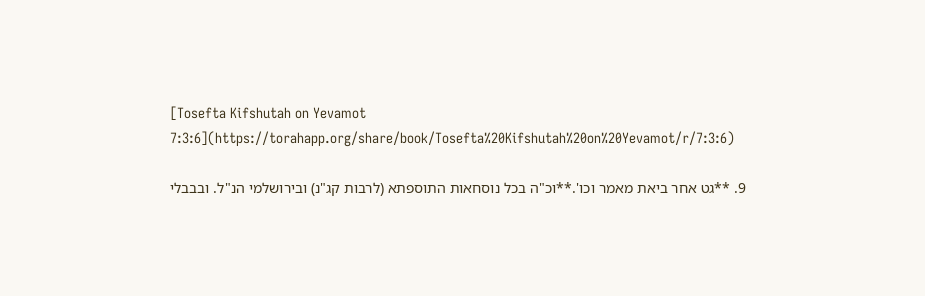[Tosefta Kifshutah on Yevamot 7:3:6](https://torahapp.org/share/book/Tosefta%20Kifshutah%20on%20Yevamot/r/7:3:6)

9. **גט אחר ביאת מאמר וכו'.**וכ"ה בכל נוסחאות התוספתא (לרבות קג"נ) ובירושלמי הנ"ל. ובבבלי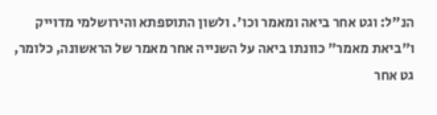הנ"ל: וגט אחר ביאה ומאמר וכו'. ולשון התוספתא והירושלמי מדוייק ו"ביאת מאמר" כוונתו ביאה על השנייה אחר מאמר של הראשונה, כלומר, גט אחר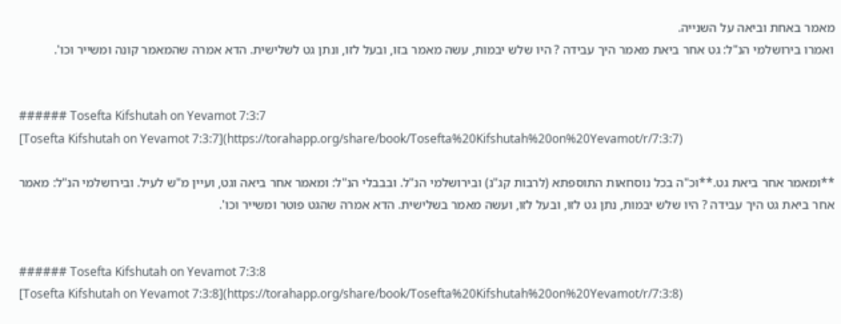מאמר באחת וביאה על השנייה.
ואמרו בירושלמי הנ"ל: גט אחר ביאת מאמר היך עבידה ? היו שלש יבמות, עשה מאמר בזו, ובעל לזו, ונתן גט לשלישית. הדא אמרה שהמאמר קונה ומשייר וכו'.


###### Tosefta Kifshutah on Yevamot 7:3:7
[Tosefta Kifshutah on Yevamot 7:3:7](https://torahapp.org/share/book/Tosefta%20Kifshutah%20on%20Yevamot/r/7:3:7)

**ומאמר אחר ביאת גט.**וכ"ה בכל נוסחאות התוספתא (לרבות קג"נ) ובירושלמי הנ"ל. ובבבלי הנ"ל: ומאמר אחר ביאה וגט, ועיין מ"ש לעיל. ובירושלמי הנ"ל: מאמר אחר ביאת גט היך עבידה ? היו שלש יבמות, נתן גט לזו, ובעל לזו, ועשה מאמר בשלישית. הדא אמרה שהגט פוטר ומשייר וכו'.


###### Tosefta Kifshutah on Yevamot 7:3:8
[Tosefta Kifshutah on Yevamot 7:3:8](https://torahapp.org/share/book/Tosefta%20Kifshutah%20on%20Yevamot/r/7:3:8)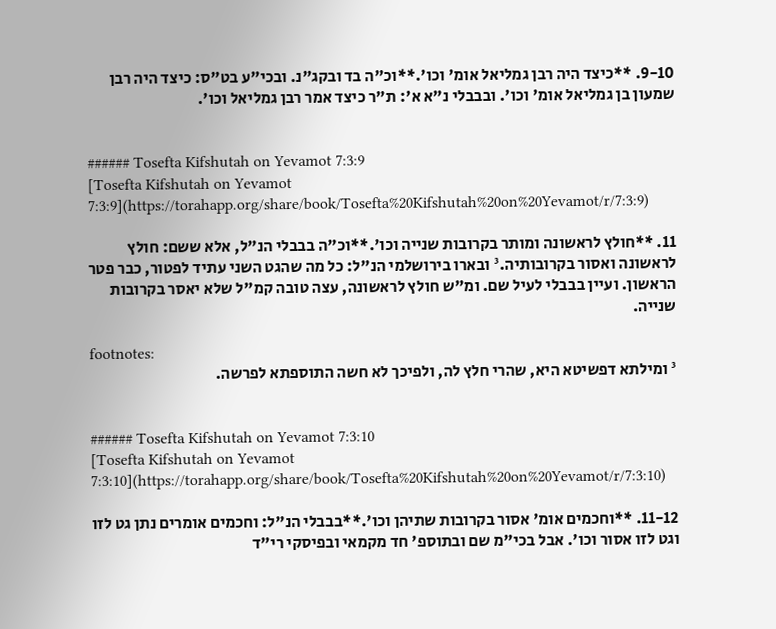9-10. **כיצד היה רבן גמליאל אומ' וכו'.**וכ"ה בד ובקג"נ. ובכי"ע בט"ס: כיצד היה רבן שמעון בן גמליאל אומ' וכו'. ובבבלי נ"א א': ת"ר כיצד אמר רבן גמליאל וכו'.


###### Tosefta Kifshutah on Yevamot 7:3:9
[Tosefta Kifshutah on Yevamot 7:3:9](https://torahapp.org/share/book/Tosefta%20Kifshutah%20on%20Yevamot/r/7:3:9)

11. **חולץ לראשונה ומותר בקרובות שנייה וכו'.**וכ"ה בבבלי הנ"ל, אלא ששם: חולץ לראשונה ואסור בקרובותיה.³ ובארו בירושלמי הנ"ל: כל מה שהגט השני עתיד לפטור, כבר פטר הראשון. ועיין בבבלי לעיל שם. ומ"ש חולץ לראשונה, עצה טובה קמ"ל שלא יאסר בקרובות שנייה.

footnotes:
³ ומילתא דפשיטא היא, שהרי חלץ לה, ולפיכך לא חשה התוספתא לפרשה.


###### Tosefta Kifshutah on Yevamot 7:3:10
[Tosefta Kifshutah on Yevamot 7:3:10](https://torahapp.org/share/book/Tosefta%20Kifshutah%20on%20Yevamot/r/7:3:10)

11-12. **וחכמים אומ' אסור בקרובות שתיהן וכו'.**בבבלי הנ"ל: וחכמים אומרים נתן גט לזו וגט לזו אסור וכו'. אבל בכי"מ שם ובתוספ' חד מקמאי ובפיסקי רי"ד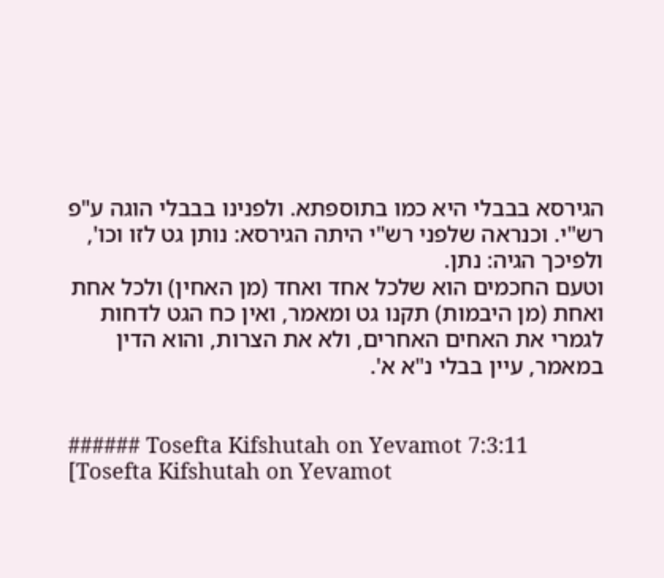הגירסא בבבלי היא כמו בתוספתא. ולפנינו בבבלי הוגה ע"פ רש"י. וכנראה שלפני רש"י היתה הגירסא: נותן גט לזו וכו', ולפיכך הגיה: נתן.
וטעם החכמים הוא שלכל אחד ואחד (מן האחין) ולכל אחת ואחת (מן היבמות) תקנו גט ומאמר, ואין כח הגט לדחות לגמרי את האחים האחרים, ולא את הצרות, והוא הדין במאמר, עיין בבלי נ"א א'.


###### Tosefta Kifshutah on Yevamot 7:3:11
[Tosefta Kifshutah on Yevamot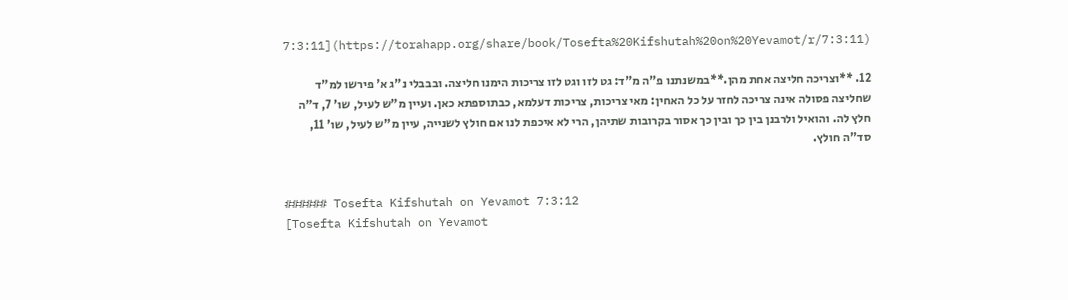7:3:11](https://torahapp.org/share/book/Tosefta%20Kifshutah%20on%20Yevamot/r/7:3:11)

12. **וצריכה חליצה אחת מהן.**במשנתנו פ"ה מ"ד: גט לזו וגט לזו צריכות הימנו חליצה. ובבבלי נ"ג א' פירשו למ"ד שחליצה פסולה אינה צריכה לחזר על כל האחין: מאי צריכות, צריכות דעלמא, כבתוספתא כאן. ועיין מ"ש לעיל, שו' 7, ד"ה חלץ לה. והואיל ולרבנן בין כך ובין כך אסור בקרובות שתיהן, הרי לא איכפת לנו אם חולץ לשנייה, עיין מ"ש לעיל, שו' 11, סד"ה חולץ.


###### Tosefta Kifshutah on Yevamot 7:3:12
[Tosefta Kifshutah on Yevamot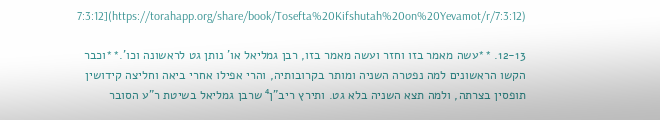7:3:12](https://torahapp.org/share/book/Tosefta%20Kifshutah%20on%20Yevamot/r/7:3:12)

12-13. **עשה מאמר בזו וחזר ועשה מאמר בזו, רבן גמליאל או' נותן גט לראשונה וכו'.**וכבר הקשו הראשונים למה נפטרה השניה ומותר בקרובותיה, והרי אפילו אחרי ביאה וחליצה קידושין תופסין בצרתה, ולמה תצא השניה בלא גט. ותירץ ריב"ן⁴ שרבן גמליאל בשיטת ר"ע הסובר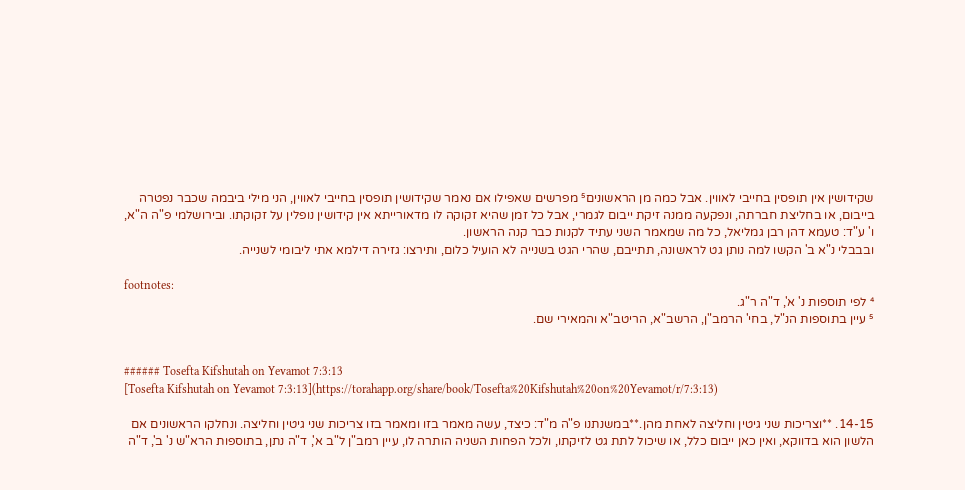שקידושין אין תופסין בחייבי לאווין. אבל כמה מן הראשונים⁵ מפרשים שאפילו אם נאמר שקידושין תופסין בחייבי לאווין, הני מילי ביבמה שכבר נפטרה בייבום, או בחליצת חברתה, ונפקעה ממנה זיקת ייבום לגמרי, אבל כל זמן שהיא זקוקה לו מדאורייתא אין קידושין נופלין על זקוקתו. ובירושלמי פ"ה ה"א, ו' ע"ד: טעמא דהן רבן גמליאל, כל מה שמאמר השני עתיד לקנות כבר קנה הראשון.
ובבבלי נ"א ב' הקשו למה נותן גט לראשונה, תתייבם, שהרי הגט בשנייה לא הועיל כלום, ותירצו: גזירה דילמא אתי ליבומי לשנייה.

footnotes:
⁴ לפי תוספות נ' א', ד"ה ר"ג.
⁵ עיין בתוספות הנ"ל, בחי' הרמב"ן, הרשב"א, הריטב"א והמאירי שם.


###### Tosefta Kifshutah on Yevamot 7:3:13
[Tosefta Kifshutah on Yevamot 7:3:13](https://torahapp.org/share/book/Tosefta%20Kifshutah%20on%20Yevamot/r/7:3:13)

14-15. **וצריכות שני גיטין וחליצה לאחת מהן.**במשנתנו פ"ה מ"ד: כיצד, עשה מאמר בזו ומאמר בזו צריכות שני גיטין וחליצה. ונחלקו הראשונים אם הלשון הוא בדווקא, ואין כאן ייבום כלל, או שיכול לתת גט לזיקתו, ולכל הפחות השניה הותרה לו, עיין רמב"ן ל"ב א', ד"ה נתן, בתוספות הרא"ש נ' ב', ד"ה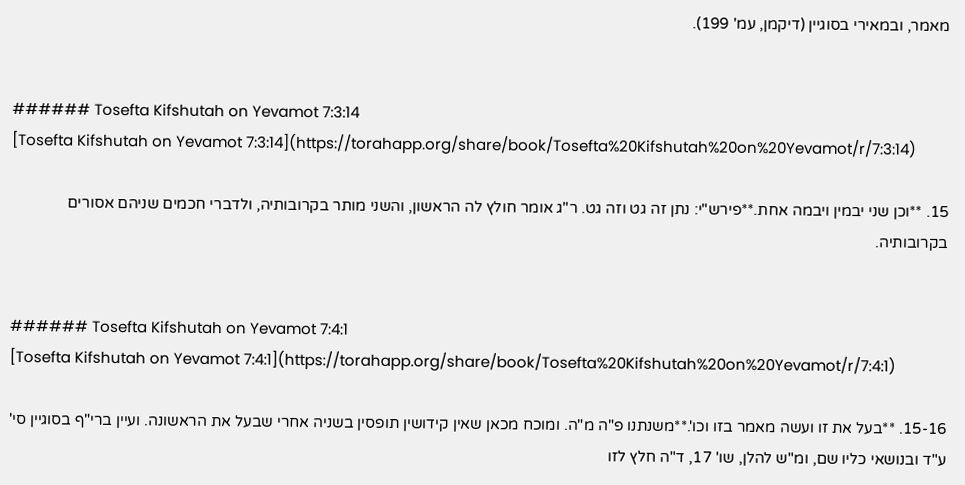מאמר, ובמאירי בסוגיין (דיקמן, עמ' 199).


###### Tosefta Kifshutah on Yevamot 7:3:14
[Tosefta Kifshutah on Yevamot 7:3:14](https://torahapp.org/share/book/Tosefta%20Kifshutah%20on%20Yevamot/r/7:3:14)

15. **וכן שני יבמין ויבמה אחת.**פירש"י: נתן זה גט וזה גט. ר"ג אומר חולץ לה הראשון, והשני מותר בקרובותיה, ולדברי חכמים שניהם אסורים בקרובותיה.


###### Tosefta Kifshutah on Yevamot 7:4:1
[Tosefta Kifshutah on Yevamot 7:4:1](https://torahapp.org/share/book/Tosefta%20Kifshutah%20on%20Yevamot/r/7:4:1)

15-16. **בעל את זו ועשה מאמר בזו וכו'.**משנתנו פ"ה מ"ה. ומוכח מכאן שאין קידושין תופסין בשניה אחרי שבעל את הראשונה. ועיין ברי"ף בסוגיין סי' ע"ד ובנושאי כליו שם, ומ"ש להלן, שו' 17, ד"ה חלץ לזו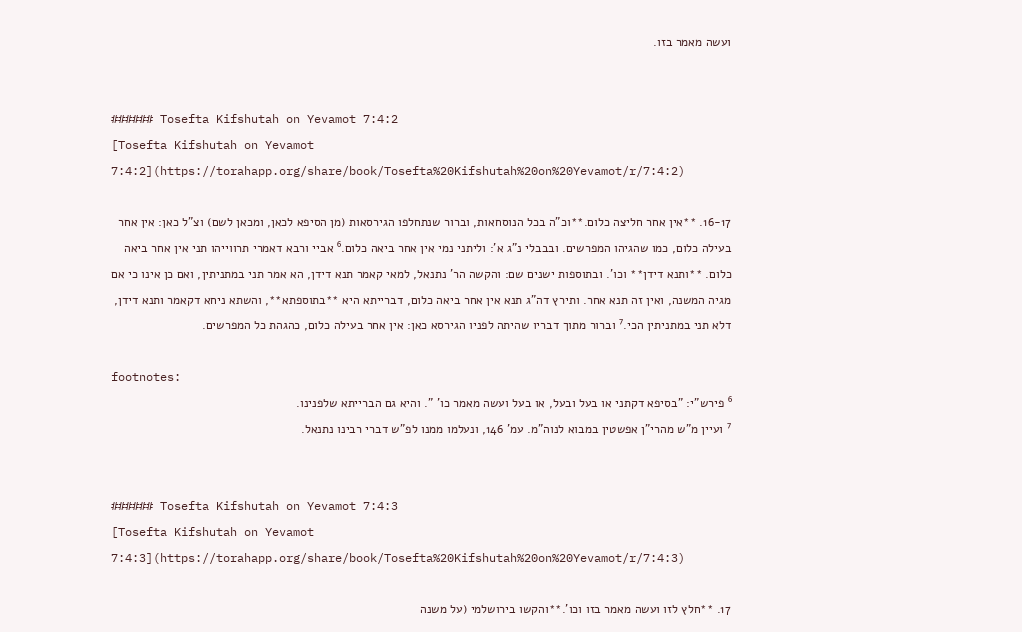ועשה מאמר בזו.


###### Tosefta Kifshutah on Yevamot 7:4:2
[Tosefta Kifshutah on Yevamot 7:4:2](https://torahapp.org/share/book/Tosefta%20Kifshutah%20on%20Yevamot/r/7:4:2)

16-17. **אין אחר חליצה כלום.**וכ"ה בכל הנוסחאות, וברור שנתחלפו הגירסאות (מן הסיפא לכאן, ומכאן לשם) וצ"ל כאן: אין אחר בעילה כלום, כמו שהגיהו המפרשים. ובבבלי נ"ג א': וליתני נמי אין אחר ביאה כלום.⁶ אביי ורבא דאמרי תרווייהו תני אין אחר ביאה כלום. **ותנא דידן** וכו'. ובתוספות ישנים שם: והקשה הר' נתנאל, למאי קאמר תנא דידן, הא אמר תני במתניתין, ואם כן אינו כי אם מגיה המשנה, ואין זה תנא אחר. ותירץ דה"ג תנא אין אחר ביאה כלום, דברייתא היא **בתוספתא**, והשתא ניחא דקאמר ותנא דידן, דלא תני במתניתין הכי.⁷ וברור מתוך דבריו שהיתה לפניו הגירסא כאן: אין אחר בעילה כלום, כהגהת כל המפרשים.

footnotes:
⁶ פירש"י: "בסיפא דקתני או בעל ובעל, או בעל ועשה מאמר כו' ". והיא גם הברייתא שלפנינו.
⁷ ועיין מ"ש מהרי"ן אפשטין במבוא לנוה"מ. עמ' 146, ונעלמו ממנו לפ"ש דברי רבינו נתנאל.


###### Tosefta Kifshutah on Yevamot 7:4:3
[Tosefta Kifshutah on Yevamot 7:4:3](https://torahapp.org/share/book/Tosefta%20Kifshutah%20on%20Yevamot/r/7:4:3)

17. **חלץ לזו ועשה מאמר בזו וכו'.**והקשו בירושלמי (על משנה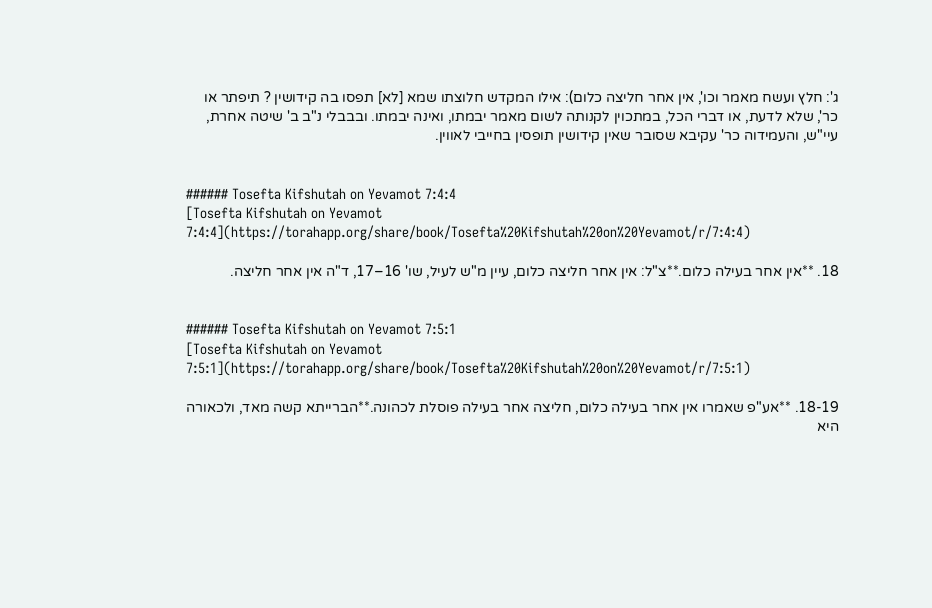ג': חלץ ועשח מאמר וכו', אין אחר חליצה כלום): אילו המקדש חלוצתו שמא [לא] תפסו בה קידושין ? תיפתר או כר', שלא לדעת, או דברי הכל, במתכוין לקנותה לשום מאמר יבמתו, ואינה יבמתו. ובבבלי נ"ב ב' שיטה אחרת, עיי"ש, והעמידוה כר' עקיבא שסובר שאין קידושין תופסין בחייבי לאווין.


###### Tosefta Kifshutah on Yevamot 7:4:4
[Tosefta Kifshutah on Yevamot 7:4:4](https://torahapp.org/share/book/Tosefta%20Kifshutah%20on%20Yevamot/r/7:4:4)

18. **אין אחר בעילה כלום.**צ"ל: אין אחר חליצה כלום, עיין מ"ש לעיל, שו' 16–17, ד"ה אין אחר חליצה.


###### Tosefta Kifshutah on Yevamot 7:5:1
[Tosefta Kifshutah on Yevamot 7:5:1](https://torahapp.org/share/book/Tosefta%20Kifshutah%20on%20Yevamot/r/7:5:1)

18-19. **אע"פ שאמרו אין אחר בעילה כלום, חליצה אחר בעילה פוסלת לכהונה.**הברייתא קשה מאד, ולכאורה היא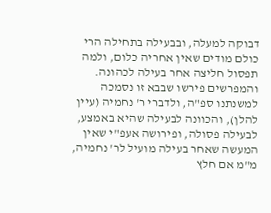דבוקה למעלה, ובבעילה בתחילה הרי כולם מודים שאין אחריה כלום, ולמה תפסול חליצה אחר בעילה לכהונה. והמפרשים פירשו שבבא זו נסמכה למשנתנו ספ"ה, ולדברי ר' נחמיה (עיין להלן), והכוונה לבעילה שהיא באמצע, לבעילה פסולה, ופירושה אעפ"י שאין המעשה שאחר בעילה מועיל לר' נחמיה, מ"מ אם חלץ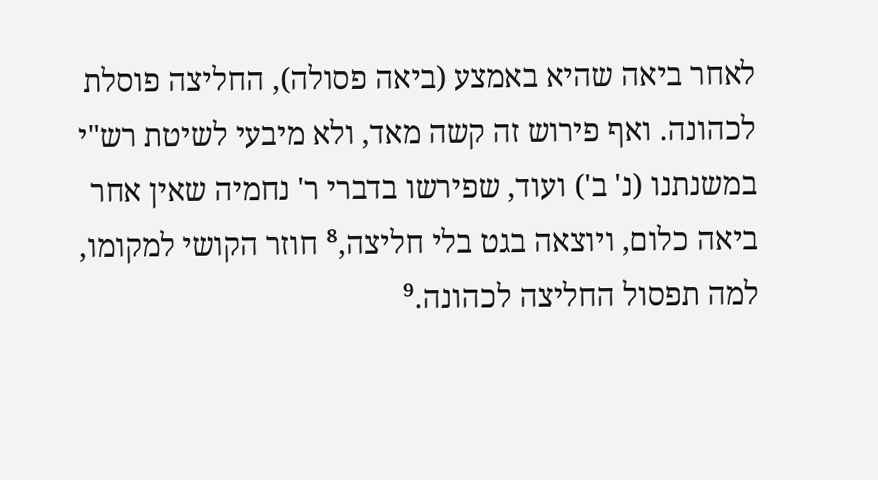לאחר ביאה שהיא באמצע (ביאה פסולה), החליצה פוסלת לכהונה. ואף פירוש זה קשה מאד, ולא מיבעי לשיטת רש"י במשנתנו (נ' ב') ועוד, שפירשו בדברי ר' נחמיה שאין אחר ביאה כלום, ויוצאה בגט בלי חליצה,⁸ חוזר הקושי למקומו, למה תפסול החליצה לכהונה.⁹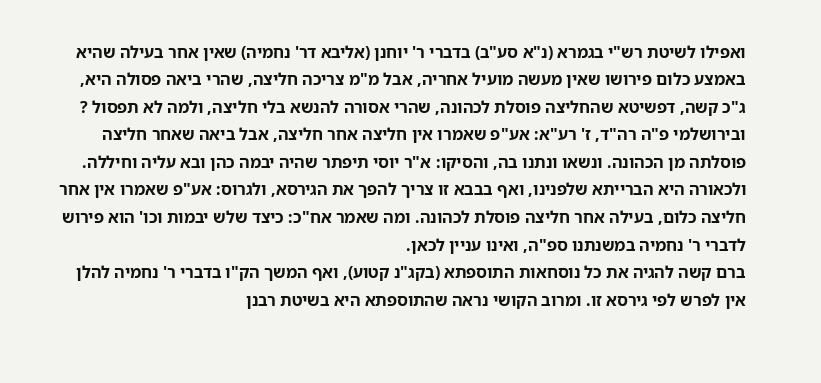ואפילו לשיטת רש"י בגמרא (נ"א סע"ב) בדברי ר' יוחנן (אליבא דר' נחמיה) שאין אחר בעילה שהיא באמצע כלום פירושו שאין מעשה מועיל אחריה, אבל מ"מ צריכה חליצה, שהרי ביאה פסולה היא, ג"כ קשה, דפשיטא שהחליצה פוסלת לכהונה, שהרי אסורה להנשא בלי חליצה, ולמה לא תפסול ?
ובירושלמי פ"ה רה"ד, ז' רע"א: אע"פ שאמרו אין חליצה אחר חליצה, אבל ביאה שאחר חליצה פוסלתה מן הכהונה. ונשאו ונתנו בה, והסיקו: א"ר יוסי תיפתר שהיה יבמה כהן ובא עליה וחיללה. ולכאורה היא הברייתא שלפנינו, ואף בבבא זו צריך להפך את הגירסא, ולגרוס: אע"פ שאמרו אין אחר חליצה כלום, בעילה אחר חליצה פוסלת לכהונה. ומה שאמר אח"כ: כיצד שלש יבמות וכו' הוא פירוש לדברי ר' נחמיה במשנתנו ספ"ה, ואינו עניין לכאן.
ברם קשה להגיה את כל נוסחאות התוספתא (בקג"נ קטוע), ואף המשך הק"ו בדברי ר' נחמיה להלן אין לפרש לפי גירסא זו. ומרוב הקושי נראה שהתוספתא היא בשיטת רבנן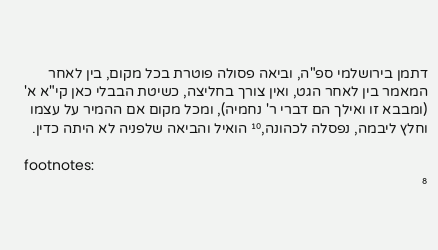דתמן בירושלמי ספ"ה, וביאה פסולה פוטרת בכל מקום, בין לאחר המאמר בין לאחר הגט, ואין צורך בחליצה, כשיטת הבבלי כאן קי"א א' (ומבבא זו ואילך הם דברי ר' נחמיה), ומכל מקום אם ההמיר על עצמו וחלץ ליבמה, נפסלה לכהונה,¹⁰ הואיל והביאה שלפניה לא היתה כדין.

footnotes:
⁸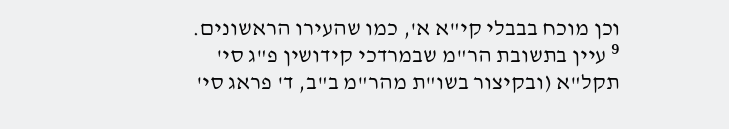וכן מוכח בבבלי קי"א א', כמו שהעירו הראשונים.
⁹ עיין בתשובת הר"מ שבמרדכי קידושין פ"ג סי' תקל"א (ובקיצור בשו"ת מהר"מ ב"ב, ד' פראג סי'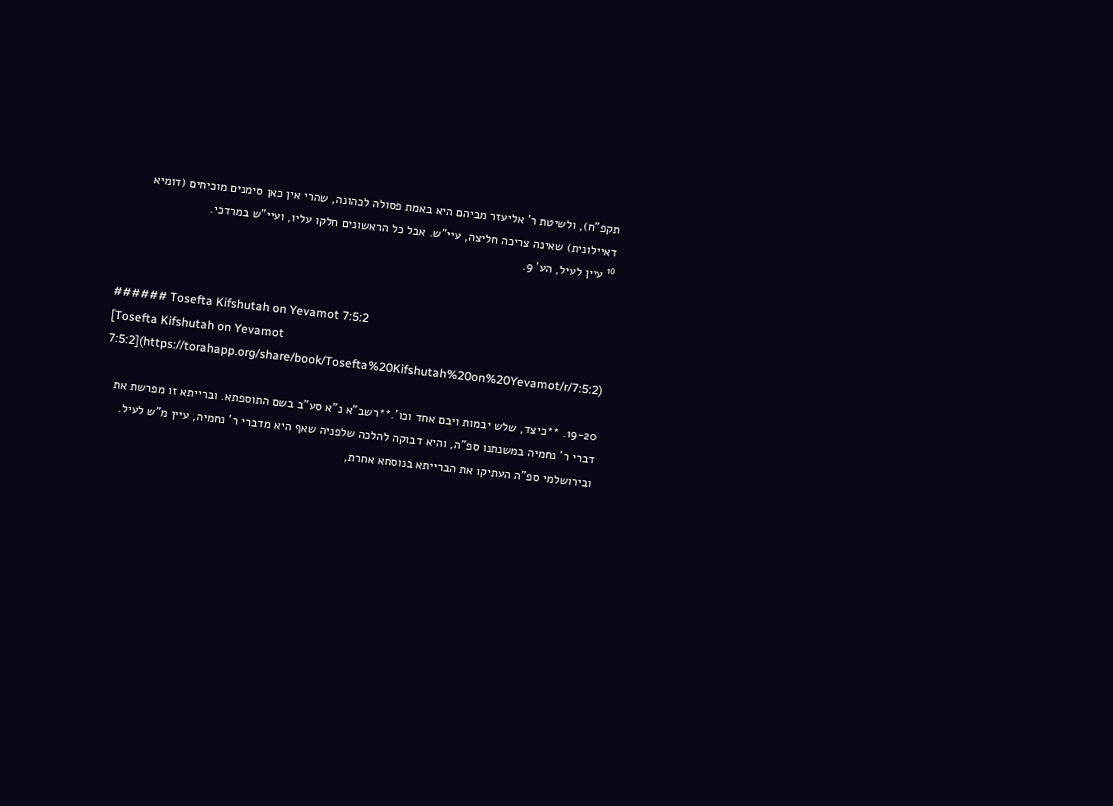תקפ"ח), ולשיטת ר' אליעזר מביהם היא באמת פסולה לכהונה, שהרי אין כאן סימנים מוכיחים (דומיא דאיילונית) שאינה צריכה חליצה, עיי"ש. אבל כל הראשונים חלקו עליו, ועיי"ש במרדכי.
¹⁰ עיין לעיל, הע' 9.


###### Tosefta Kifshutah on Yevamot 7:5:2
[Tosefta Kifshutah on Yevamot 7:5:2](https://torahapp.org/share/book/Tosefta%20Kifshutah%20on%20Yevamot/r/7:5:2)

19-20. **כיצד, שלש יבמות ויבם אחד וכו'.**רשב"א נ"א סע"ב בשם התוספתא. וברייתא זו מפרשת את דברי ר' נחמיה במשנתנו ספ"ה, והיא דבוקה להלכה שלפניה שאף היא מדברי ר' נחמיה, עיין מ"ש לעיל. ובירושלמי ספ"ה העתיקו את הברייתא בנוסחא אחרת,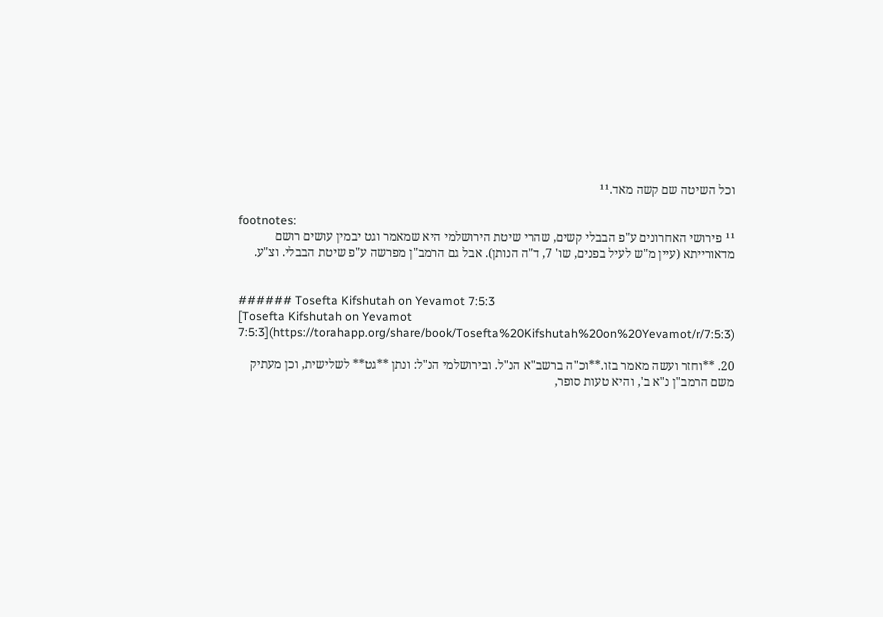וכל השיטה שם קשה מאד.¹¹

footnotes:
¹¹ פירושי האחרונים ע"פ הבבלי קשים, שהרי שיטת הירושלמי היא שמאמר וגט יבמין עושים רושם מדאורייתא (עיין מ"ש לעיל בפנים, שו' 7, ד"ה הנותן). אבל גם הרמב"ן מפרשה ע"פ שיטת הבבלי. וצ"ע.


###### Tosefta Kifshutah on Yevamot 7:5:3
[Tosefta Kifshutah on Yevamot 7:5:3](https://torahapp.org/share/book/Tosefta%20Kifshutah%20on%20Yevamot/r/7:5:3)

20. **וחזר ועשה מאמר בזו.**וכ"ה ברשב"א הנ"ל. ובירושלמי הנ"ל: ונתן **גט** לשלישית, וכן מעתיק משם הרמב"ן נ"א ב', והיא טעות סופר,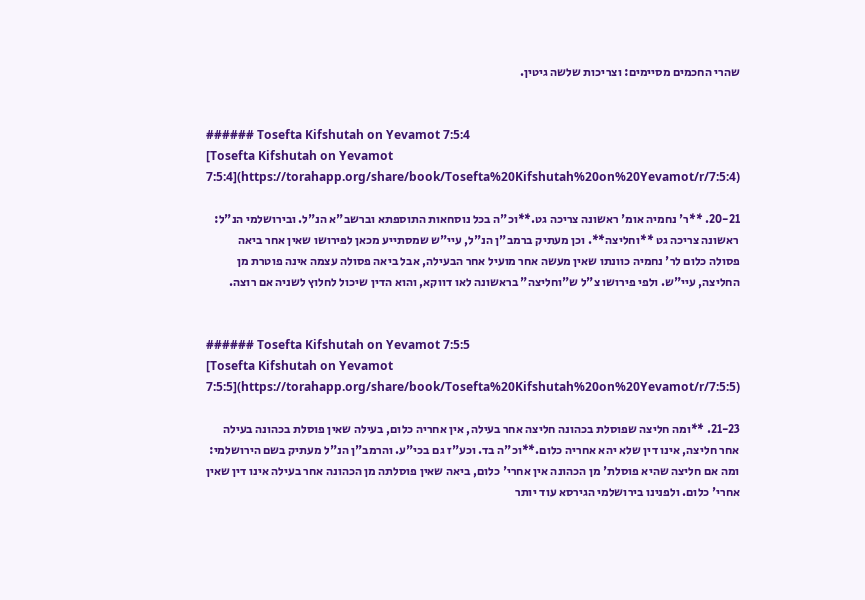שהרי החכמים מסיימים: וצריכות שלשה גיטין.


###### Tosefta Kifshutah on Yevamot 7:5:4
[Tosefta Kifshutah on Yevamot 7:5:4](https://torahapp.org/share/book/Tosefta%20Kifshutah%20on%20Yevamot/r/7:5:4)

20-21. **ר' נחמיה אומ' ראשונה צריכה גט.**וכ"ה בכל נוסחאות התוספתא וברשב"א הנ"ל. ובירושלמי הנ"ל: ראשונה צריכה גט **וחליצה**. וכן מעתיק ברמב"ן הנ"ל, עיי"ש שמסתייע מכאן לפירושו שאין אחר ביאה פסולה כלום לר' נחמיה כוונתו שאין מעשה אחר מועיל אחר הבעילה, אבל ביאה פסולה עצמה אינה פוטרת מן החליצה, עיי"ש. ולפי פירושו צ"ל ש"וחליצה" בראשונה לאו דווקא, והוא הדין שיכול לחלוץ לשניה אם רוצה.


###### Tosefta Kifshutah on Yevamot 7:5:5
[Tosefta Kifshutah on Yevamot 7:5:5](https://torahapp.org/share/book/Tosefta%20Kifshutah%20on%20Yevamot/r/7:5:5)

21-23. **ומה חליצה שפוסלת בכהונה חליצה אחר בעילה, אין אחריה כלום, בעילה שאין פוסלת בכהונה בעילה אחר חליצה, אינו דין שלא יהא אחריה כלום.**וכ"ה בד. וכע"ז גם בכי"ע. והרמב"ן הנ"ל מעתיק בשם הירושלמי: ומה אם חליצה שהיא פוסלת' מן הכהונה אין אחרי' כלום, ביאה שאין פוסלתה מן הכהונה אחר בעילה אינו דין שאין אחרי' כלום. ולפנינו בירושלמי הגירסא עוד יותר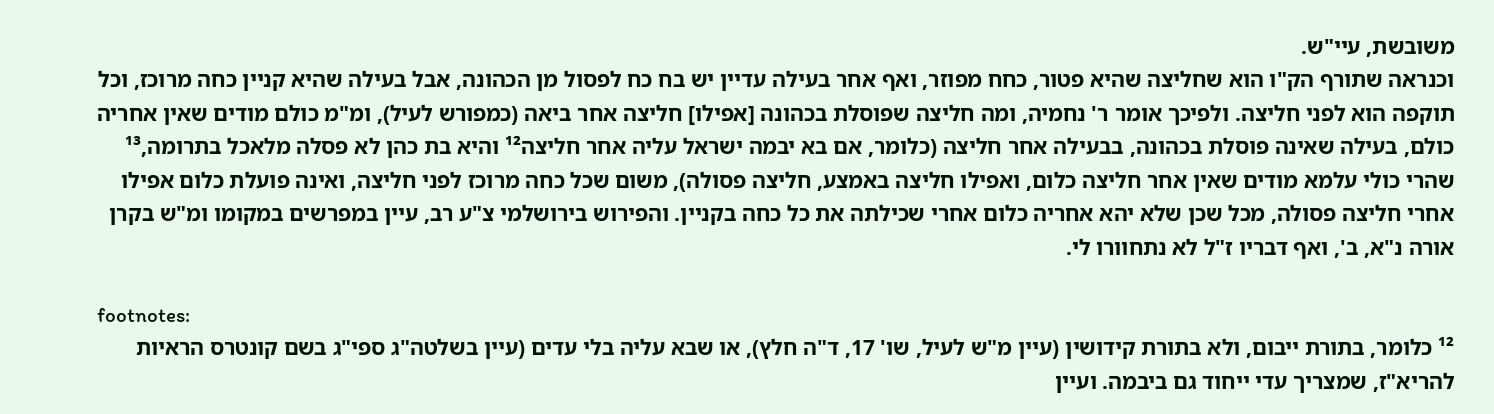משובשת, עיי"ש.
וכנראה שתורף הק"ו הוא שחליצה שהיא פטור, כחח מפוזר, ואף אחר בעילה עדיין יש בח כח לפסול מן הכהונה, אבל בעילה שהיא קניין כחה מרוכז, וכל תוקפה הוא לפני חליצה. ולפיכך אומר ר' נחמיה, ומה חליצה שפוסלת בכהונה [אפילו] חליצה אחר ביאה (כמפורש לעיל), ומ"מ כולם מודים שאין אחריה כולם, בעילה שאינה פוסלת בכהונה, בבעילה אחר חליצה (כלומר, אם בא יבמה ישראל עליה אחר חליצה¹² והיא בת כהן לא פסלה מלאכל בתרומה,¹³ שהרי כולי עלמא מודים שאין אחר חליצה כלום, ואפילו חליצה באמצע, חליצה פסולה), משום שכל כחה מרוכז לפני חליצה, ואינה פועלת כלום אפילו אחרי חליצה פסולה, מכל שכן שלא יהא אחריה כלום אחרי שכילתה את כל כחה בקניין. והפירוש בירושלמי צ"ע רב, עיין במפרשים במקומו ומ"ש בקרן אורה נ"א, ב', ואף דבריו ז"ל לא נתחוורו לי.

footnotes:
¹² כלומר, בתורת ייבום, ולא בתורת קידושין (עיין מ"ש לעיל, שו' 17, ד"ה חלץ), או שבא עליה בלי עדים (עיין בשלטה"ג ספי"ג בשם קונטרס הראיות להריא"ז, שמצריך עדי ייחוד גם ביבמה. ועיין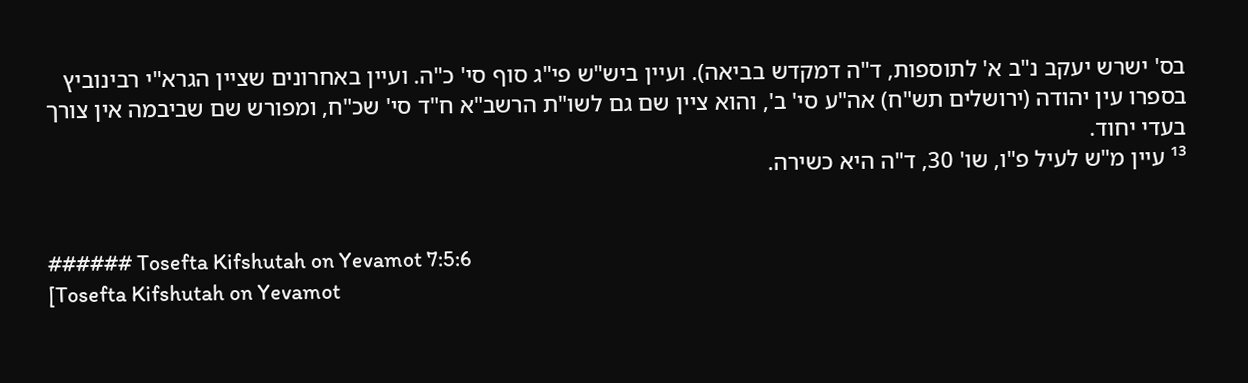בס' ישרש יעקב נ"ב א' לתוספות, ד"ה דמקדש בביאה). ועיין ביש"ש פי"ג סוף סי' כ"ה. ועיין באחרונים שציין הגרא"י רבינוביץ בספרו עין יהודה (ירושלים תש"ח) אה"ע סי' ב', והוא ציין שם גם לשו"ת הרשב"א ח"ד סי' שכ"ח, ומפורש שם שביבמה אין צורך בעדי יחוד.
¹³ עיין מ"ש לעיל פ"ו, שו' 30, ד"ה היא כשירה.


###### Tosefta Kifshutah on Yevamot 7:5:6
[Tosefta Kifshutah on Yevamot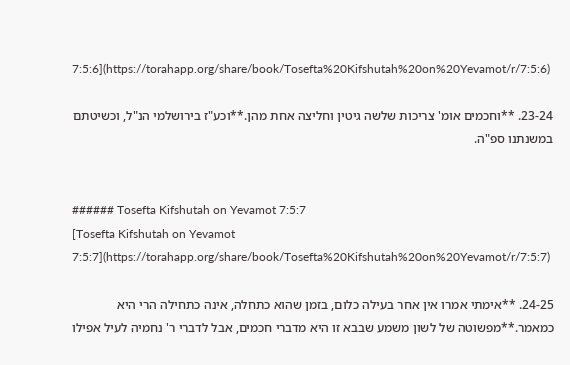7:5:6](https://torahapp.org/share/book/Tosefta%20Kifshutah%20on%20Yevamot/r/7:5:6)

23-24. **וחכמים אומ' צריכות שלשה גיטין וחליצה אחת מהן.**וכע"ז בירושלמי הנ"ל, וכשיטתם במשנתנו ספ"ה.


###### Tosefta Kifshutah on Yevamot 7:5:7
[Tosefta Kifshutah on Yevamot 7:5:7](https://torahapp.org/share/book/Tosefta%20Kifshutah%20on%20Yevamot/r/7:5:7)

24-25. **אימתי אמרו אין אחר בעילה כלום, בזמן שהוא כתחלה, אינה כתחילה הרי היא כמאמר.**מפשוטה של לשון משמע שבבא זו היא מדברי חכמים, אבל לדברי ר' נחמיה לעיל אפילו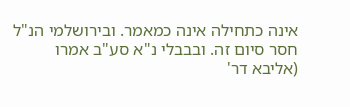אינה כתחילה אינה כמאמר. ובירושלמי הנ"ל חסר סיום זה. ובבבלי נ"א סע"ב אמרו (אליבא דר'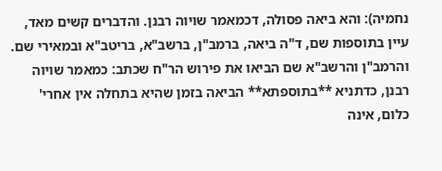נחמיה): והא ביאה פסולה, דכמאמר שויוה רבנן. והדברים קשים מאד, עיין בתוספות שם, ד"ה ביאה, ברמב"ן, ברשב"א, בריטב"א ובמאירי שם. והרמב"ן והרשב"א שם הביאו את פירוש הר"ח שכתב: כמאמר שויוה רבנן, כדתניא **בתוספתא** הביאה בזמן שהיא בתחלה אין אחרי' כלום, אינה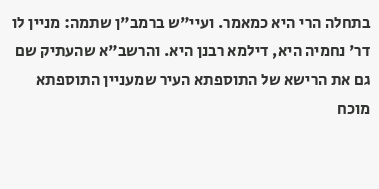בתחלה הרי היא כמאמר. ועיי"ש ברמב"ן שתמה: מניין לו דר' נחמיה היא, דילמא רבנן היא. והרשב"א שהעתיק שם גם את הרישא של התוספתא העיר שמעניין התוספתא מוכח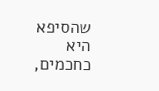שהסיפא היא כחכמים,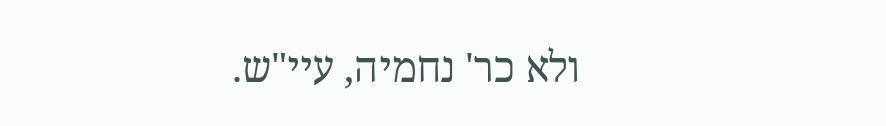ולא כר' נחמיה, עיי"ש.